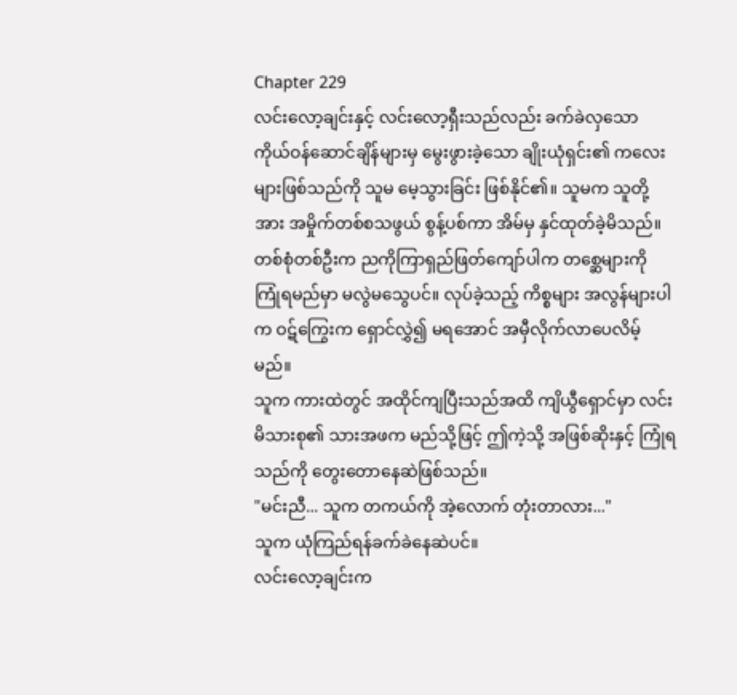Chapter 229
လင်းလော့ချင်းနှင့် လင်းလော့ရှီးသည်လည်း ခက်ခဲလှသော ကိုယ်ဝန်ဆောင်ချိန်များမှ မွေးဖွားခဲ့သော ချိုးယုံရှင်း၏ ကလေးများဖြစ်သည်ကို သူမ မေ့သွားခြင်း ဖြစ်နိုင်၏။ သူမက သူတို့အား အမှိုက်တစ်စသဖွယ် စွန့်ပစ်ကာ အိမ်မှ နှင်ထုတ်ခဲ့မိသည်။
တစ်စုံတစ်ဦးက ညကိုကြာရှည်ဖြတ်ကျော်ပါက တစ္ဆေများကို ကြုံရမည်မှာ မလွဲမသွေပင်။ လုပ်ခဲ့သည့် ကိစ္စများ အလွန်များပါက ဝဋ်ကြွေးက ရှောင်လွှဲ၍ မရအောင် အမှီလိုက်လာပေလိမ့်မည်။
သူက ကားထဲတွင် အထိုင်ကျပြီးသည်အထိ ကျိယွီရှောင်မှာ လင်းမိသားစု၏ သားအဖက မည်သို့ဖြင့် ဤကဲ့သို့ အဖြစ်ဆိုးနှင့် ကြုံရသည်ကို တွေးတောနေဆဲဖြစ်သည်။
"မင်းညီ... သူက တကယ်ကို အဲ့လောက် တုံးတာလား..."
သူက ယုံကြည်ရန်ခက်ခဲနေဆဲပင်။
လင်းလော့ချင်းက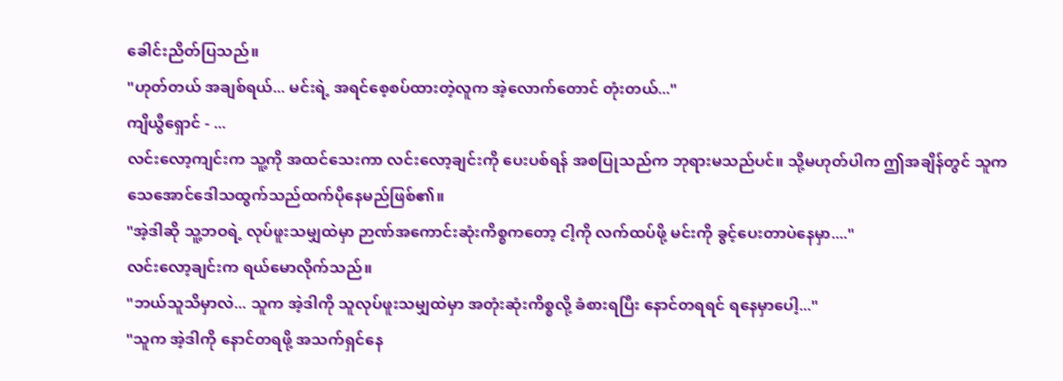ခေါင်းညိတ်ပြသည်။
"ဟုတ်တယ် အချစ်ရယ်... မင်းရဲ့ အရင်စေ့စပ်ထားတဲ့လူက အဲ့လောက်တောင် တုံးတယ်..."
ကျိယွီရှောင် - ...
လင်းလော့ကျင်းက သူ့ကို အထင်သေးကာ လင်းလော့ချင်းကို ပေးပစ်ရန် အစပြုသည်က ဘုရားမသည်ပင်။ သို့မဟုတ်ပါက ဤအချိန်တွင် သူက သေအောင်ဒေါသထွက်သည်ထက်ပိုနေမည်ဖြစ်၏။
"အဲ့ဒါဆို သူ့ဘဝရဲ့ လုပ်ဖူးသမျှထဲမှာ ဉာဏ်အကောင်းဆုံးကိစ္စကတော့ ငါ့ကို လက်ထပ်ဖို့ မင်းကို ခွင့်ပေးတာပဲနေမှာ...."
လင်းလော့ချင်းက ရယ်မောလိုက်သည်။
"ဘယ်သူသိမှာလဲ... သူက အဲ့ဒါကို သူလုပ်ဖူးသမျှထဲမှာ အတုံးဆုံးကိစ္စလို့ ခံစားရပြီး နောင်တရရင် ရနေမှာပေါ့..."
"သူက အဲ့ဒါကို နောင်တရဖို့ အသက်ရှင်နေ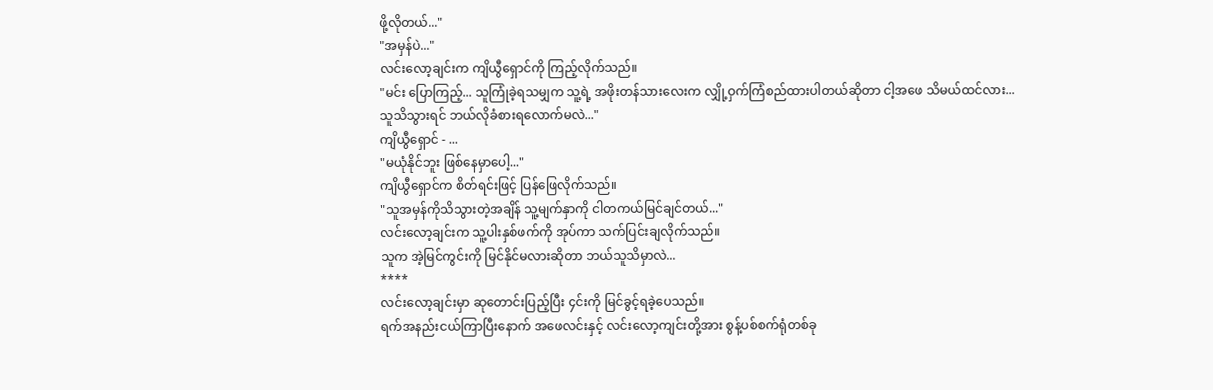ဖို့လိုတယ်..."
"အမှန်ပဲ..."
လင်းလော့ချင်းက ကျိယွီရှောင်ကို ကြည့်လိုက်သည်။
"မင်း ပြောကြည့်... သူကြုံခဲ့ရသမျှက သူ့ရဲ့ အဖိုးတန်သားလေးက လျှို့ဝှက်ကြံစည်ထားပါတယ်ဆိုတာ ငါ့အဖေ သိမယ်ထင်လား... သူသိသွားရင် ဘယ်လိုခံစားရလောက်မလဲ..."
ကျိယွီရှောင် - ...
"မယုံနိုင်ဘူး ဖြစ်နေမှာပေါ့..."
ကျိယွီရှောင်က စိတ်ရင်းဖြင့် ပြန်ဖြေလိုက်သည်။
"သူအမှန်ကိုသိသွားတဲ့အချိန် သူ့မျက်နှာကို ငါတကယ်မြင်ချင်တယ်..."
လင်းလော့ချင်းက သူ့ပါးနှစ်ဖက်ကို အုပ်ကာ သက်ပြင်းချလိုက်သည်။
သူက အဲ့မြင်ကွင်းကို မြင်နိုင်မလားဆိုတာ ဘယ်သူသိမှာလဲ...
****
လင်းလော့ချင်းမှာ ဆုတောင်းပြည့်ပြီး ၄င်းကို မြင်ခွင့်ရခဲ့ပေသည်။
ရက်အနည်းငယ်ကြာပြီးနောက် အဖေလင်းနှင့် လင်းလော့ကျင်းတို့အား စွန့်ပစ်စက်ရုံတစ်ခု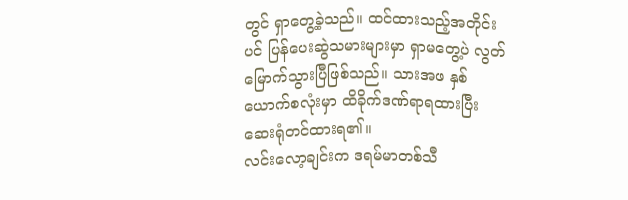တွင် ရှာတွေ့ခဲ့သည်။ ထင်ထားသည့်အတိုင်းပင် ပြန်ပေးဆွဲသမားများမှာ ရှာမတွေ့ပဲ လွတ်မြောက်သွားပြီဖြစ်သည်။ သားအဖ နှစ်ယောက်စလုံးမှာ ထိခိုက်ဒဏ်ရာရထားပြီး ဆေးရုံတင်ထားရ၏။
လင်းလော့ချင်းက ဒရမ်မာတစ်သီ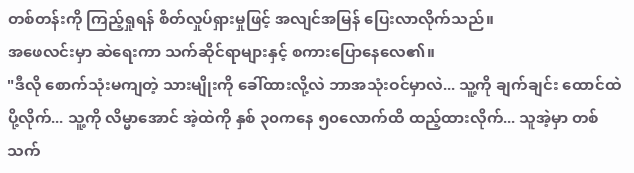တစ်တန်းကို ကြည့်ရှုရန် စိတ်လှုပ်ရှားမှုဖြင့် အလျင်အမြန် ပြေးလာလိုက်သည်။
အဖေလင်းမှာ ဆဲရေးကာ သက်ဆိုင်ရာများနှင့် စကားပြောနေလေ၏။
"ဒီလို စောက်သုံးမကျတဲ့ သားမျိုးကို ခေါ်ထားလို့လဲ ဘာအသုံးဝင်မှာလဲ... သူ့ကို ချက်ချင်း ထောင်ထဲပို့လိုက်... သူ့ကို လိမ္မာအောင် အဲ့ထဲကို နှစ် ၃၀ကနေ ၅၀လောက်ထိ ထည့်ထားလိုက်... သူအဲ့မှာ တစ်သက်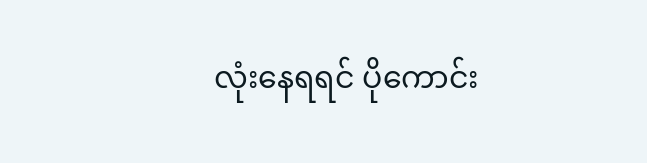လုံးနေရရင် ပိုကောင်း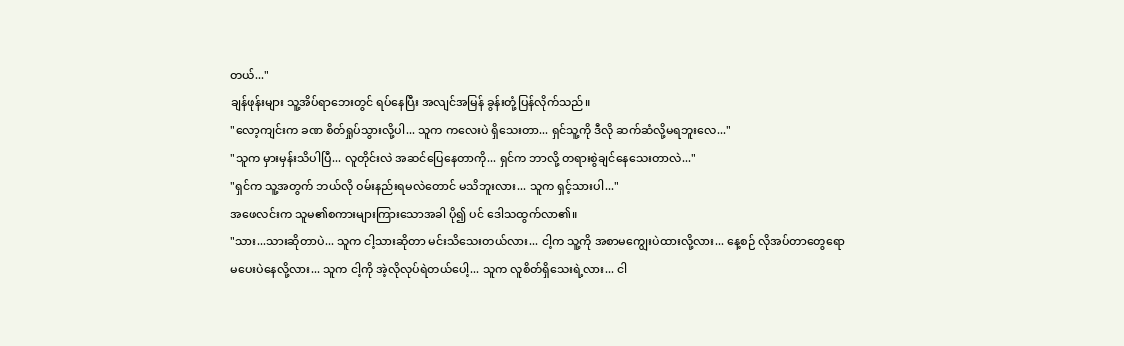တယ်..."
ချန်ဖုန်းများ သူ့အိပ်ရာဘေးတွင် ရပ်နေပြီး အလျင်အမြန် ခွန်းတုံ့ပြန်လိုက်သည်။
"လော့ကျင်းက ခဏ စိတ်ရှုပ်သွားလို့ပါ... သူက ကလေးပဲ ရှိသေးတာ... ရှင်သူ့ကို ဒီလို ဆက်ဆံလို့မရဘူးလေ..."
"သူက မှားမှန်းသိပါပြီ... လူတိုင်းလဲ အဆင်ပြေနေတာကို... ရှင်က ဘာလို့ တရားစွဲချင်နေသေးတာလဲ..."
"ရှင်က သူ့အတွက် ဘယ်လို ဝမ်းနည်းရမလဲတောင် မသိဘူးလား... သူက ရှင့်သားပါ..."
အဖေလင်းက သူမ၏စကားများကြားသောအခါ ပို၍ ပင် ဒေါသထွက်လာ၏။
"သား...သားဆိုတာပဲ... သူက ငါ့သားဆိုတာ မင်းသိသေးတယ်လား... ငါ့က သူ့ကို အစာမကျွေးပဲထားလို့လား... နေ့စဉ် လိုအပ်တာတွေရော မပေးပဲနေလို့လား... သူက ငါ့ကို အဲ့လိုလုပ်ရဲတယ်ပေါ့... သူက လူစိတ်ရှိသေးရဲ့လား... ငါ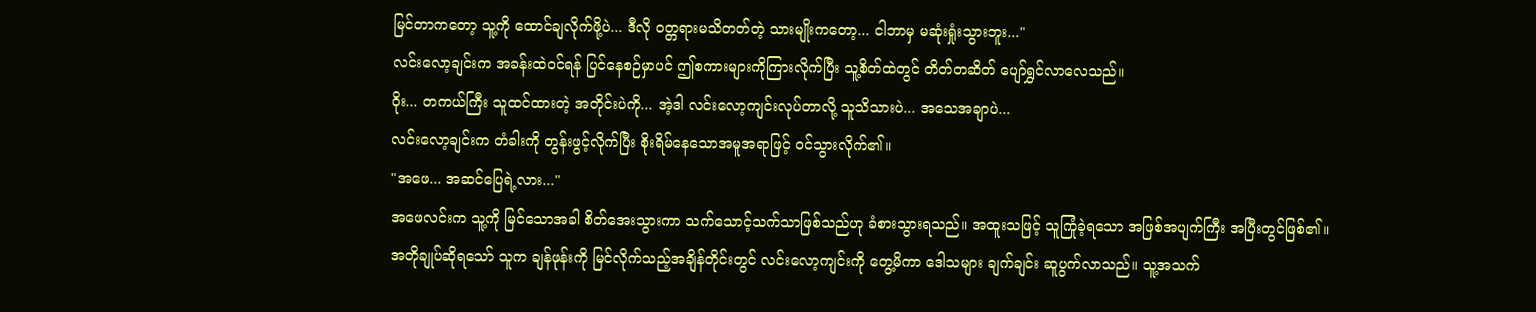မြင်တာကတော့ သူ့ကို ထောင်ချလိုက်ဖို့ပဲ... ဒီလို ဝတ္တရားမသိတတ်တဲ့ သားမျိုးကတော့... ငါဘာမှ မဆုံးရှုံးသွားဘူး..."
လင်းလော့ချင်းက အခန်းထဲဝင်ရန် ပြင်နေစဉ်မှာပင် ဤစကားများကိုကြားလိုက်ပြီး သူ့စိတ်ထဲတွင် တိတ်တဆိတ် ပျော်ရွှင်လာလေသည်။
ဝိုး... တကယ်ကြီး သူထင်ထားတဲ့ အတိုင်းပဲကို... အဲ့ဒါ လင်းလော့ကျင်းလုပ်တာလို့ သူသိသားပဲ... အသေအချာပဲ...
လင်းလော့ချင်းက တံခါးကို တွန်းဖွင့်လိုက်ပြီး စိုးရိမ်နေသောအမူအရာဖြင့် ဝင်သွားလိုက်၏။
"အဖေ... အဆင်ပြေရဲ့လား..."
အဖေလင်းက သူ့ကို မြင်သောအခါ စိတ်အေးသွားကာ သက်သောင့်သက်သာဖြစ်သည်ဟု ခံစားသွားရသည်။ အထူးသဖြင့် သူကြုံခဲ့ရသော အဖြစ်အပျက်ကြီး အပြီးတွင်ဖြစ်၏။
အတိုချုပ်ဆိုရသော် သူက ချန်ဖုန်းကို မြင်လိုက်သည့်အချိန်တိုင်းတွင် လင်းလော့ကျင်းကို တွေ့မိကာ ဒေါသများ ချက်ချင်း ဆူပွက်လာသည်။ သူ့အသက်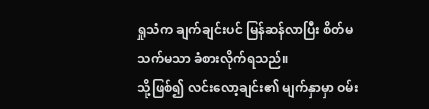ရှုသံက ချက်ချင်းပင် မြန်ဆန်လာပြီး စိတ်မသက်မသာ ခံစားလိုက်ရသည်။
သို့ဖြစ်၍ လင်းလော့ချင်း၏ မျက်နှာမှာ ဝမ်း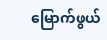မြောက်ဖွယ်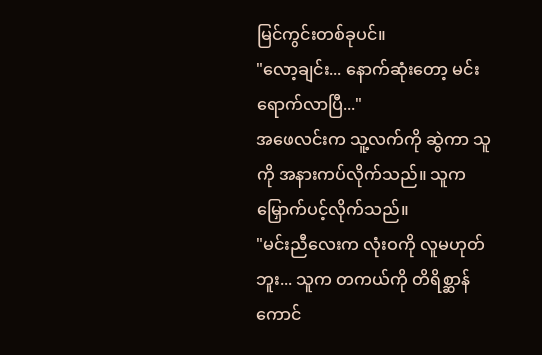မြင်ကွင်းတစ်ခုပင်။
"လော့ချင်း... နောက်ဆုံးတော့ မင်းရောက်လာပြီ..."
အဖေလင်းက သူ့လက်ကို ဆွဲကာ သူကို အနားကပ်လိုက်သည်။ သူက မြှောက်ပင့်လိုက်သည်။
"မင်းညီလေးက လုံးဝကို လူမဟုတ်ဘူး... သူက တကယ်ကို တိရိစ္ဆာန်ကောင်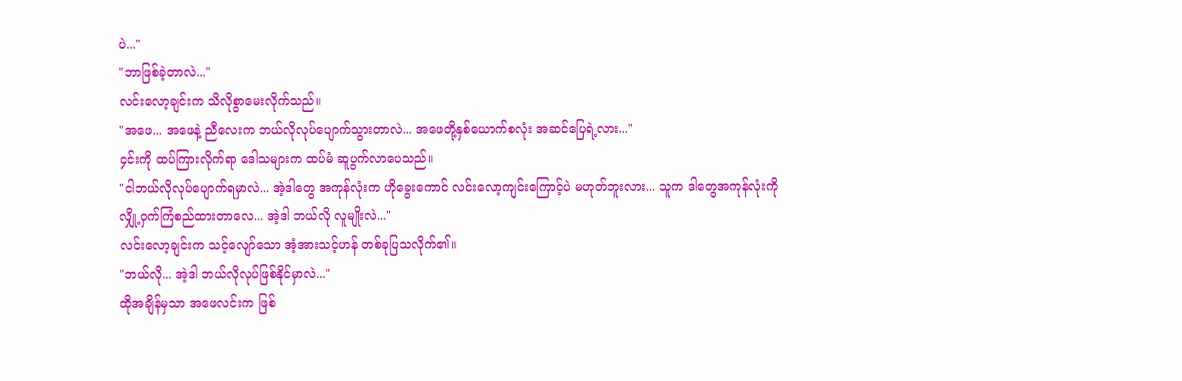ပဲ..."
"ဘာဖြစ်ခဲ့တာလဲ..."
လင်းလော့ချင်းက သိလိုစွာမေးလိုက်သည်။
"အဖေ... အဖေနဲ့ ညီလေးက ဘယ်လိုလုပ်ပျောက်သွားတာလဲ... အဖေတို့နှစ်ယောက်စလုံး အဆင်ပြေရဲ့လား..."
၄င်းကို ထပ်ကြားလိုက်ရာ ဒေါသများက ထပ်မံ ဆူပွက်လာပေသည်။
"ငါဘယ်လိုလုပ်ပျောက်ရမှာလဲ... အဲ့ဒါတွေ အကုန်လုံးက ဟိုခွေးကောင် လင်းလော့ကျင်းကြောင့်ပဲ မဟုတ်ဘူးလား... သူက ဒါတွေအကုန်လုံးကို လျှို့ဝှက်ကြံစည်ထားတာလေ... အဲ့ဒါ ဘယ်လို လူမျိုးလဲ..."
လင်းလော့ချင်းက သင့်လျော်သော အံ့အားသင့်ဟန် တစ်ခုပြသလိုက်၏။
"ဘယ်လို... အဲ့ဒါ ဘယ်လိုလုပ်ဖြစ်နိုင်မှာလဲ..."
ထိုအချိန်မှသာ အဖေလင်းက ဖြစ်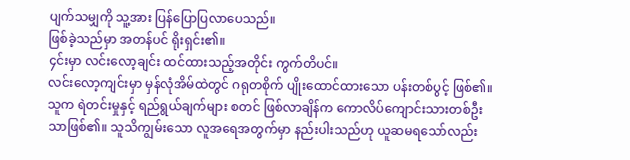ပျက်သမျှကို သူ့အား ပြန်ပြောပြလာပေသည်။
ဖြစ်ခဲ့သည်မှာ အတန်ပင် ရိုးရှင်း၏။
၄င်းမှာ လင်းလော့ချင်း ထင်ထားသည့်အတိုင်း ကွက်တိပင်။
လင်းလော့ကျင်းမှာ မှန်လုံအိမ်ထဲတွင် ဂရုတစိုက် ပျိုးထောင်ထားသော ပန်းတစ်ပွင့် ဖြစ်၏။ သူက ရဲတင်းမှုနှင့် ရည်ရွယ်ချက်များ စတင် ဖြစ်လာချိန်က ကောလိပ်ကျောင်းသားတစ်ဦးသာဖြစ်၏။ သူသိကျွမ်းသော လူအရေအတွက်မှာ နည်းပါးသည်ဟု ယူဆမရသော်လည်း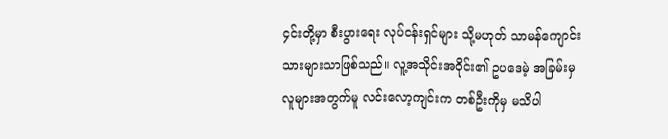၄င်းတို့မှာ စီးပွားရေး လုပ်ငန်းရှင်များ သို့မဟုတ် သာမန်ကျောင်းသားများသာဖြစ်သည်။ လူ့အသိုင်းအဝိုင်း၏ ဥပဒေမဲ့ အခြမ်းမှ လူများအတွက်မူ လင်းလော့ကျင်းက တစ်ဦးကိုမှ မသိပါ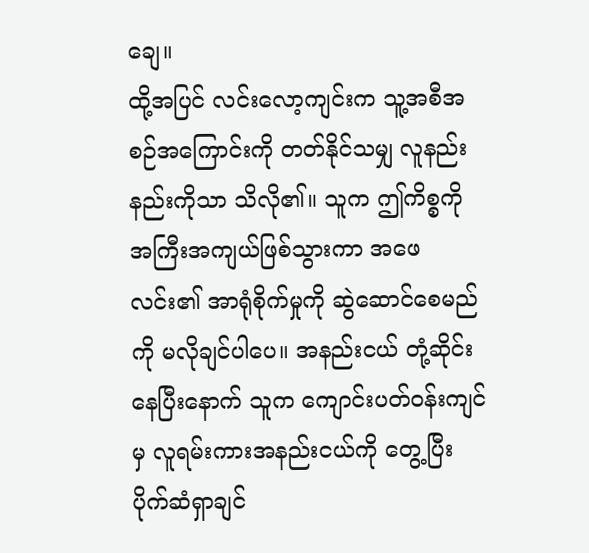ချေ။
ထို့အပြင် လင်းလော့ကျင်းက သူ့အစီအစဉ်အကြောင်းကို တတ်နိုင်သမျှ လူနည်းနည်းကိုသာ သိလို၏။ သူက ဤကိစ္စကို အကြီးအကျယ်ဖြစ်သွားကာ အဖေလင်း၏ အာရုံစိုက်မှုကို ဆွဲဆောင်စေမည်ကို မလိုချင်ပါပေ။ အနည်းငယ် တုံ့ဆိုင်းနေပြီးနောက် သူက ကျောင်းပတ်ဝန်းကျင်မှ လူရမ်းကားအနည်းငယ်ကို တွေ့ပြီး ပိုက်ဆံရှာချင်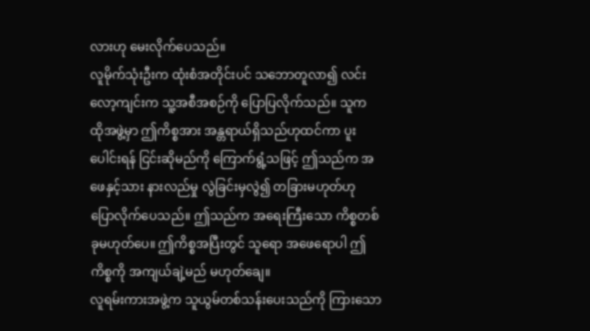လားဟု မေးလိုက်ပေသည်။
လူမိုက်သုံးဦးက ထုံးစံအတိုင်းပင် သဘောတူလာ၍ လင်းလော့ကျင်းက သူ့အစီအစဉ်ကို ပြောပြလိုက်သည်။ သူက ထိုအဖွဲ့မှာ ဤကိစ္စအား အန္တရာယ်ရှိသည်ဟုထင်ကာ ပူးပေါင်းရန် ငြင်းဆိုမည်ကို ကြောက်ရွံ့သဖြင့် ဤသည်က အဖေနှင့်သား နားလည်မှု လွဲခြင်းမှလွဲ၍ တခြားမဟုတ်ဟု ပြောလိုက်ပေသည်။ ဤသည်က အရေးကြီးသော ကိစ္စတစ်ခုမဟုတ်ပေ။ ဤကိစ္စအပြီးတွင် သူရော အဖေရောပါ ဤကိစ္စကို အကျယ်ချဲ့မည် မဟုတ်ချေ။
လူရမ်းကားအဖွဲ့က သူယွမ်တစ်သန်းပေးသည်ကို ကြားသော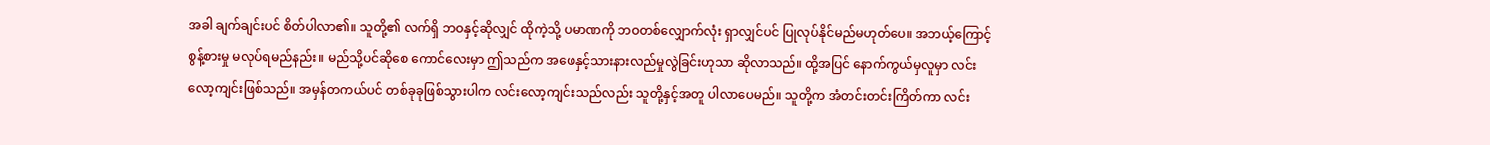အခါ ချက်ချင်းပင် စိတ်ပါလာ၏။ သူတို့၏ လက်ရှိ ဘဝနှင့်ဆိုလျှင် ထိုကဲ့သို့ ပမာဏကို ဘဝတစ်လျှောက်လုံး ရှာလျှင်ပင် ပြုလုပ်နိုင်မည်မဟုတ်ပေ။ အဘယ့်ကြောင့် စွန့်စားမှု မလုပ်ရမည်နည်း။ မည်သို့ပင်ဆိုစေ ကောင်လေးမှာ ဤသည်က အဖေနှင့်သားနားလည်မှုလွဲခြင်းဟုသာ ဆိုလာသည်။ ထို့အပြင် နောက်ကွယ်မှလူမှာ လင်းလော့ကျင်းဖြစ်သည်။ အမှန်တကယ်ပင် တစ်ခုခုဖြစ်သွားပါက လင်းလော့ကျင်းသည်လည်း သူတို့နှင့်အတူ ပါလာပေမည်။ သူတို့က အံတင်းတင်းကြိတ်ကာ လင်း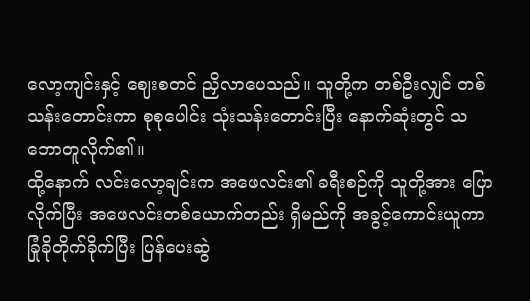လော့ကျင်းနှင့် ဈေးစတင် ညှိလာပေသည်။ သူတို့က တစ်ဦးလျှင် တစ်သန်းတောင်းကာ စုစုပေါင်း သုံးသန်းတောင်းပြီး နောက်ဆုံးတွင် သဘောတူလိုက်၏။
ထို့နောက် လင်းလော့ချင်းက အဖေလင်း၏ ခရီးစဉ်ကို သူတို့အား ပြောလိုက်ပြီး အဖေလင်းတစ်ယောက်တည်း ရှိမည်ကို အခွင့်ကောင်းယူကာ ခြုံခိုတိုက်ခိုက်ပြီး ပြန်ပေးဆွဲ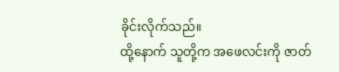ခိုင်းလိုက်သည်။
ထို့နောက် သူတို့က အဖေလင်းကို ဇာတ်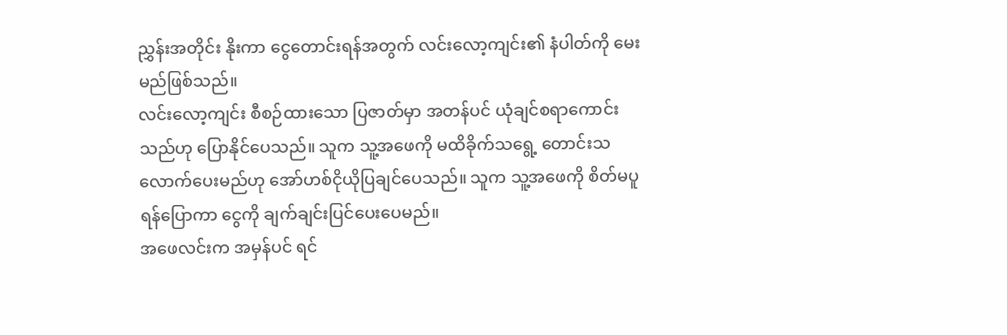ညွှန်းအတိုင်း နိုးကာ ငွေတောင်းရန်အတွက် လင်းလော့ကျင်း၏ နံပါတ်ကို မေးမည်ဖြစ်သည်။
လင်းလော့ကျင်း စီစဉ်ထားသော ပြဇာတ်မှာ အတန်ပင် ယုံချင်စရာကောင်းသည်ဟု ပြောနိုင်ပေသည်။ သူက သူ့အဖေကို မထိခိုက်သရွေ့ တောင်းသလောက်ပေးမည်ဟု အော်ဟစ်ငိုယိုပြချင်ပေသည်။ သူက သူ့အဖေကို စိတ်မပူရန်ပြောကာ ငွေကို ချက်ချင်းပြင်ပေးပေမည်။
အဖေလင်းက အမှန်ပင် ရင်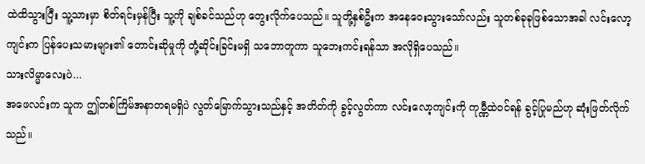ထဲထိသွားပြီး သူ့သားမှာ စိတ်ရင်းမှန်ပြီး သူ့ကို ချစ်ခင်သည်ဟု တွေးလိုက်ပေသည်။ သူတို့နှစ်ဦးက အနေဝေးသွားသော်လည်း သူတစ်ခုခုဖြစ်သောအခါ လင်းလော့ကျင်းက ပြန်ပေးသမားများ၏ တောင်းဆိုမှုကို တုံ့ဆိုင်းခြင်းမရှိ သဘောတူကာ သူဘေးကင်းရန်သာ အလိုရှိပေသည်။
သားလိမ္မာလေးပဲ...
အဖေလင်းက သူက ဤတစ်ကြိမ်အနာတရမရှိပဲ လွတ်မြောက်သွားသည်နှင့် အတိတ်ကို ခွင့်လွတ်ကာ လင်းလော့ကျင်းကို ကုမ္ဏီထဲဝင်ရန် ခွင့်ပြုမည်ဟု ဆုံးဖြတ်လိုက်သည်။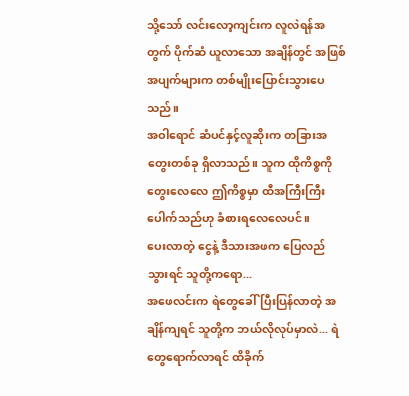သို့သော် လင်းလော့ကျင်းက လူလဲရန်အတွက် ပိုက်ဆံ ယူလာသော အချိန်တွင် အဖြစ်အပျက်များက တစ်မျိုးပြောင်းသွားပေသည်။
အဝါရောင် ဆံပင်နှင့်လူဆိုးက တခြားအတွေးတစ်ခု ရှိလာသည်။ သူက ထိုကိစ္စကို တွေးလေလေ ဤကိစ္စမှာ ထီအကြီးကြီး ပေါက်သည်ဟု ခံစားရလေလေပင်။
ပေးလာတဲ့ ငွေနဲ့ ဒီသားအဖက ပြေလည်သွားရင် သူတို့ကရော...
အဖေလင်းက ရဲတွေခေါ်ပြီးပြန်လာတဲ့ အချိန်ကျရင် သူတို့က ဘယ်လိုလုပ်မှာလဲ... ရဲတွေရောက်လာရင် ထိခိုက်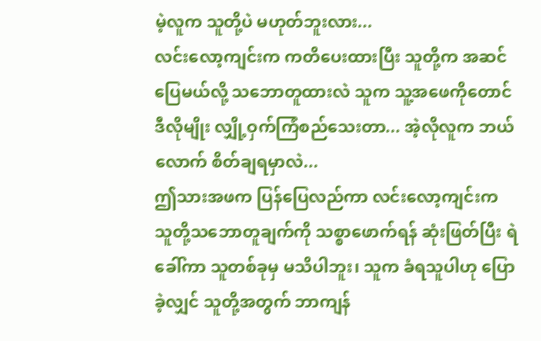မဲ့လူက သူတို့ပဲ မဟုတ်ဘူးလား...
လင်းလော့ကျင်းက ကတိပေးထားပြီး သူတို့က အဆင်ပြေမယ်လို့ သဘောတူထားလဲ သူက သူ့အဖေကိုတောင် ဒီလိုမျိုး လျှို့ဝှက်ကြံစည်သေးတာ... အဲ့လိုလူက ဘယ်လောက် စိတ်ချရမှာလဲ...
ဤသားအဖက ပြန်ပြေလည်ကာ လင်းလော့ကျင်းက သူတို့သဘောတူချက်ကို သစ္စာဖောက်ရန် ဆုံးဖြတ်ပြီး ရဲခေါ်ကာ သူတစ်ခုမှ မသိပါဘူး၊ သူက ခံရသူပါဟု ပြောခဲ့လျှင် သူတို့အတွက် ဘာကျန်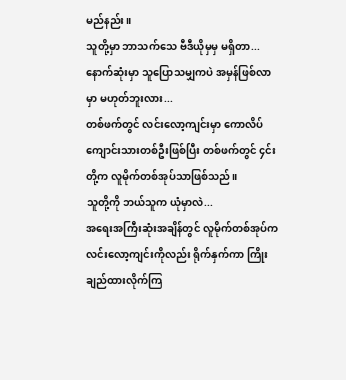မည်နည်း။
သူတို့မှာ ဘာသက်သေ ဗီဒီယိုမှမှ မရှိတာ... နောက်ဆုံးမှာ သူပြောသမျှကပဲ အမှန်ဖြစ်လာမှာ မဟုတ်ဘူးလား...
တစ်ဖက်တွင် လင်းလော့ကျင်းမှာ ကောလိပ်ကျောင်းသားတစ်ဦးဖြစ်ပြီး တစ်ဖက်တွင် ၄င်းတို့က လူမိုက်တစ်အုပ်သာဖြစ်သည်။
သူတို့ကို ဘယ်သူက ယုံမှာလဲ...
အရေးအကြီးဆုံးအချိန်တွင် လူမိုက်တစ်အုပ်က လင်းလော့ကျင်းကိုလည်း ရိုက်နှက်ကာ ကြိုးချည်ထားလိုက်ကြ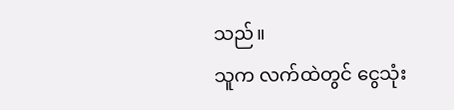သည်။
သူက လက်ထဲတွင် ငွေသုံး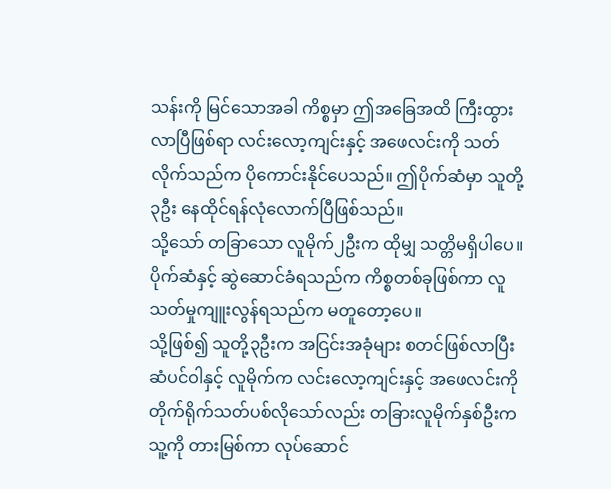သန်းကို မြင်သောအခါ ကိစ္စမှာ ဤအခြေအထိ ကြီးထွားလာပြီဖြစ်ရာ လင်းလော့ကျင်းနှင့် အဖေလင်းကို သတ်လိုက်သည်က ပိုကောင်းနိုင်ပေသည်။ ဤပိုက်ဆံမှာ သူတို့၃ဦး နေထိုင်ရန်လုံလောက်ပြီဖြစ်သည်။
သို့သော် တခြာသော လူမိုက်၂ဦးက ထိုမျှ သတ္တိမရှိပါပေ။ ပိုက်ဆံနှင့် ဆွဲဆောင်ခံရသည်က ကိစ္စတစ်ခုဖြစ်ကာ လူသတ်မှုကျူးလွန်ရသည်က မတူတော့ပေ။
သို့ဖြစ်၍ သူတို့၃ဦးက အငြင်းအခုံများ စတင်ဖြစ်လာပြီး ဆံပင်ဝါနှင့် လူမိုက်က လင်းလော့ကျင်းနှင့် အဖေလင်းကို တိုက်ရိုက်သတ်ပစ်လိုသော်လည်း တခြားလူမိုက်နှစ်ဦးက သူ့ကို တားမြစ်ကာ လုပ်ဆောင်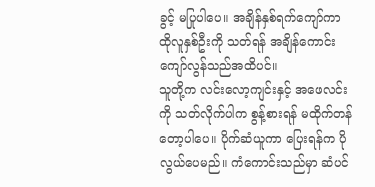ခွင့် မပြုပါပေ။ အချိန်နှစ်ရက်ကျော်ကာ ထိုလူနှစ်ဦးကို သတ်ရန် အချိန်ကောင်း ကျော်လွန်သည်အထိပင်။
သူတို့က လင်းလော့ကျင်းနှင့် အဖေလင်းကို သတ်လိုက်ပါက စွန့်စားရန် မထိုက်တန်တော့ပါပေ။ ပိုက်ဆံယူကာ ပြေးရန်က ပိုလွယ်ပေမည်။ ကံကောင်းသည်မှာ ဆံပင်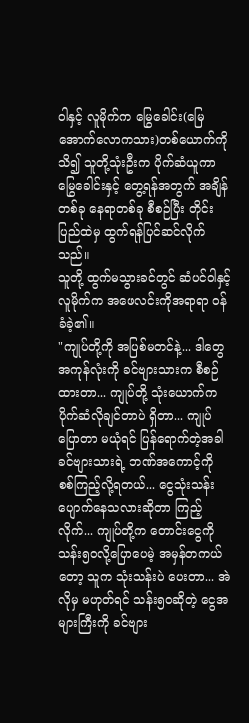ဝါနှင့် လူမိုက်က မြွေခေါင်း(မြေအောက်လောကသား)တစ်ယောက်ကို သိ၍ သူတို့သုံးဦးက ပိုက်ဆံယူကာ မြွေခေါင်းနှင့် တွေ့ရန်အတွက် အချိန်တစ်ခု နေရာတစ်ခု စီစဉ်ပြီး တိုင်းပြည်ထဲမှ ထွက်ရန်ပြင်ဆင်လိုက်သည်။
သူတို့ ထွက်မသွားခင်တွင် ဆံပင်ဝါနှင့် လူမိုက်က အဖေလင်းကိုအရာရာ ဝန်ခံခဲ့၏။
"ကျုပ်တို့ကို အပြစ်မတင်နဲ့... ဒါတွေအကုန်လုံးကို ခင်ဗျားသားက စီစဉ်ထားတာ... ကျုပ်တို့ သုံးယောက်က ပိုက်ဆံလိုချင်တာပဲ ရှိတာ... ကျုပ်ပြောတာ မယုံရင် ပြန်ရောက်တဲ့အခါ ခင်ဗျားသားရဲ့ ဘဏ်အကောင့်ကို စစ်ကြည့်လို့ရတယ်... ငွေသုံးသန်းပျောက်နေသလားဆိုတာ ကြည့်လိုက်... ကျုပ်တို့က တောင်းငွေကို သန်း၅၀လို့ပြောပေမဲ့ အမှန်တကယ်တော့ သူက သုံးသန်းပဲ ပေးတာ... အဲလိုမှ မဟုတ်ရင် သန်း၅၀ဆိုတဲ့ ငွေအများကြီးကို ခင်ဗျား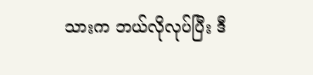သားက ဘယ်လိုလုပ်ပြီး ဒီ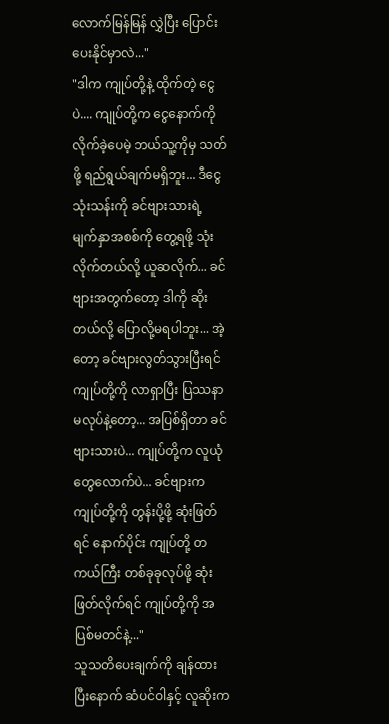လောက်မြန်မြန် လွှဲပြီး ပြောင်းပေးနိုင်မှာလဲ..."
"ဒါက ကျုပ်တို့နဲ့ ထိုက်တဲ့ ငွေပဲ.... ကျုပ်တို့က ငွေနောက်ကိုလိုက်ခဲ့ပေမဲ့ ဘယ်သူ့ကိုမှ သတ်ဖို့ ရည်ရွယ်ချက်မရှိဘူး... ဒီငွေသုံးသန်းကို ခင်ဗျားသားရဲ့ မျက်နှာအစစ်ကို တွေ့ရဖို့ သုံးလိုက်တယ်လို့ ယူဆလိုက်... ခင်ဗျားအတွက်တော့ ဒါကို ဆိုးတယ်လို့ ပြောလို့မရပါဘူး... အဲ့တော့ ခင်ဗျားလွတ်သွားပြီးရင် ကျုပ်တို့ကို လာရှာပြီး ပြဿနာမလုပ်နဲ့တော့... အပြစ်ရှိတာ ခင်ဗျားသားပဲ... ကျုပ်တို့က လူယုံတွေလောက်ပဲ... ခင်ဗျားက ကျုပ်တို့ကို တွန်းပို့ဖို့ ဆုံးဖြတ်ရင် နောက်ပိုင်း ကျုပ်တို့ တကယ်ကြီး တစ်ခုခုလုပ်ဖို့ ဆုံးဖြတ်လိုက်ရင် ကျုပ်တို့ကို အပြစ်မတင်နဲ့..."
သူသတိပေးချက်ကို ချန်ထားပြီးနောက် ဆံပင်ဝါနှင့် လူဆိုးက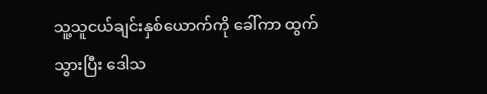သူ့သူငယ်ချင်းနှစ်ယောက်ကို ခေါ်ကာ ထွက်သွားပြီး ဒေါသ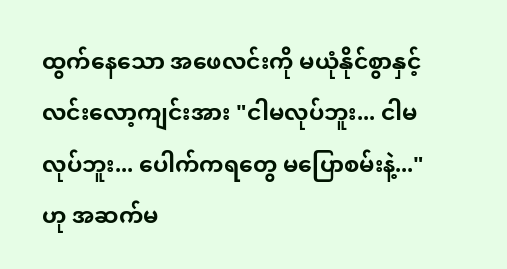ထွက်နေသော အဖေလင်းကို မယုံနိုင်စွာနှင့် လင်းလော့ကျင်းအား "ငါမလုပ်ဘူး... ငါမလုပ်ဘူး... ပေါက်ကရတွေ မပြောစမ်းနဲ့..."ဟု အဆက်မ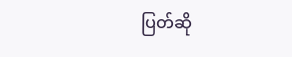ပြတ်ဆို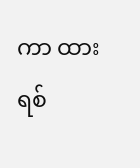ကာ ထားရစ်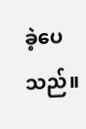ခဲ့ပေသည်။